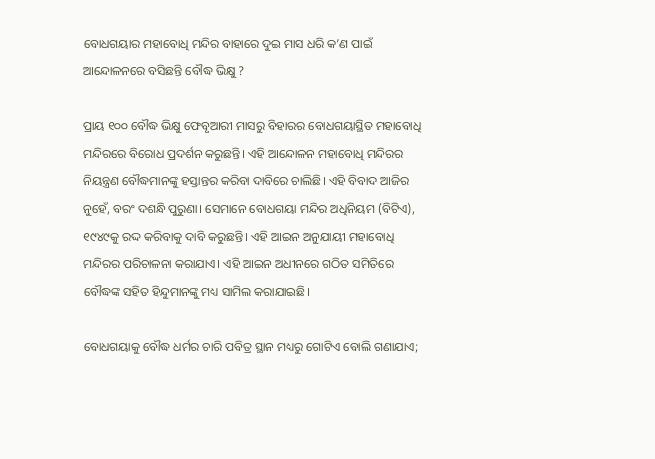ବୋଧଗୟାର ମହାବୋଧି ମନ୍ଦିର ବାହାରେ ଦୁଇ ମାସ ଧରି କ’ଣ ପାଇଁ ଆନ୍ଦୋଳନରେ ବସିଛନ୍ତି ବୌଦ୍ଧ ଭିକ୍ଷୁ ?

ପ୍ରାୟ ୧୦୦ ବୌଦ୍ଧ ଭିକ୍ଷୁ ଫେବୃଆରୀ ମାସରୁ ବିହାରର ବୋଧଗୟାସ୍ଥିତ ମହାବୋଧି ମନ୍ଦିରରେ ବିରୋଧ ପ୍ରଦର୍ଶନ କରୁଛନ୍ତି। ଏହି ଆନ୍ଦୋଳନ ମହାବୋଧି ମନ୍ଦିରର ନିୟନ୍ତ୍ରଣ ବୌଦ୍ଧମାନଙ୍କୁ ହସ୍ତାନ୍ତର କରିବା ଦାବିରେ ଚାଲିଛି। ଏହି ବିବାଦ ଆଜିର ନୁହେଁ, ବରଂ ଦଶନ୍ଧି ପୁରୁଣା। ସେମାନେ ବୋଧଗୟା ମନ୍ଦିର ଅଧିନିୟମ (ବିଟିଏ), ୧୯୪୯କୁ ରଦ୍ଦ କରିବାକୁ ଦାବି କରୁଛନ୍ତି। ଏହି ଆଇନ ଅନୁଯାୟୀ ମହାବୋଧି ମନ୍ଦିରର ପରିଚାଳନା କରାଯାଏ। ଏହି ଆଇନ ଅଧୀନରେ ଗଠିତ ସମିତିରେ ବୌଦ୍ଧଙ୍କ ସହିତ ହିନ୍ଦୁମାନଙ୍କୁ ମଧ୍ୟ ସାମିଲ କରାଯାଇଛି।

ବୋଧଗୟାକୁ ବୌଦ୍ଧ ଧର୍ମର ଚାରି ପବିତ୍ର ସ୍ଥାନ ମଧ୍ୟରୁ ଗୋଟିଏ ବୋଲି ଗଣାଯାଏ;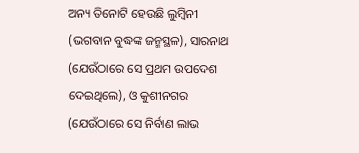ଅନ୍ୟ ତିନୋଟି ହେଉଛି ଲୁମ୍ବିନୀ (ଭଗବାନ ବୁଦ୍ଧଙ୍କ ଜନ୍ମସ୍ଥଳ), ସାରନାଥ (ଯେଉଁଠାରେ ସେ ପ୍ରଥମ ଉପଦେଶ ଦେଇଥିଲେ), ଓ କୁଶୀନଗର (ଯେଉଁଠାରେ ସେ ନିର୍ବାଣ ଲାଭ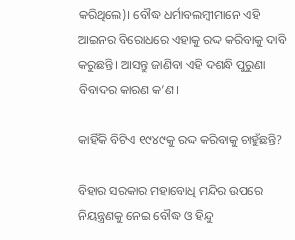କରିଥିଲେ)। ବୌଦ୍ଧ ଧର୍ମାବଲମ୍ବୀମାନେ ଏହି ଆଇନର ବିରୋଧରେ ଏହାକୁ ରଦ୍ଦ କରିବାକୁ ଦାବି କରୁଛନ୍ତି। ଆସନ୍ତୁ ଜାଣିବା ଏହି ଦଶନ୍ଧି ପୁରୁଣା ବିବାଦର କାରଣ କ’ଣ।

କାହିଁକି ବିଟିଏ ୧୯୪୯କୁ ରଦ୍ଦ କରିବାକୁ ଚାହୁଁଛନ୍ତି?

ବିହାର ସରକାର ମହାବୋଧି ମନ୍ଦିର ଉପରେ ନିୟନ୍ତ୍ରଣକୁ ନେଇ ବୌଦ୍ଧ ଓ ହିନ୍ଦୁ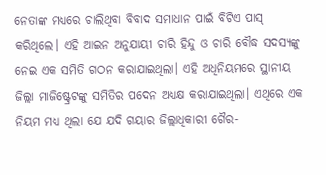ନେତାଙ୍କ ମଧ୍ୟରେ ଚାଲିଥିବା ବିବାଦ ସମାଧାନ ପାଇଁ ବିଟିଏ ପାସ୍ କରିଥିଲେ। ଏହି ଆଇନ ଅନୁଯାୟୀ ଚାରି ହିନ୍ଦୁ ଓ ଚାରି ବୌଦ୍ଧ ସଦସ୍ୟଙ୍କୁ ନେଇ ଏକ ସମିତି ଗଠନ କରାଯାଇଥିଲା। ଏହି ଅଧିନିୟମରେ ସ୍ଥାନୀୟ ଜିଲ୍ଲା ମାଜିଷ୍ଟ୍ରେଟଙ୍କୁ ସମିତିର ପଦେନ ଅଧ୍ୟକ୍ଷ କରାଯାଇଥିଲା। ଏଥିରେ ଏକ ନିୟମ ମଧ୍ୟ ଥିଲା ଯେ ଯଦି ଗୟାର ଜିଲ୍ଲାଧିକାରୀ ଗୈର-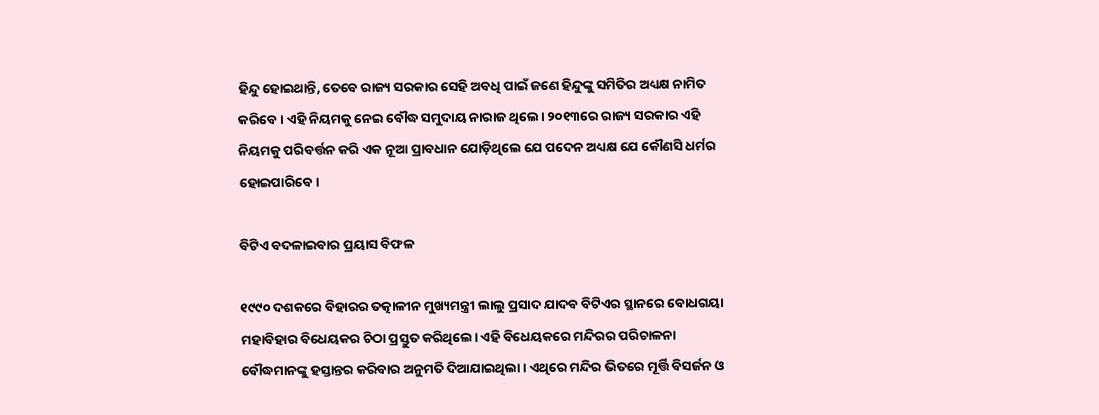ହିନ୍ଦୁ ହୋଇଥାନ୍ତି, ତେବେ ରାଜ୍ୟ ସରକାର ସେହି ଅବଧି ପାଇଁ ଜଣେ ହିନ୍ଦୁଙ୍କୁ ସମିତିର ଅଧ୍ୟକ୍ଷ ନାମିତ କରିବେ। ଏହି ନିୟମକୁ ନେଇ ବୌଦ୍ଧ ସମୁଦାୟ ନାରାଜ ଥିଲେ। ୨୦୧୩ରେ ରାଜ୍ୟ ସରକାର ଏହି ନିୟମକୁ ପରିବର୍ତ୍ତନ କରି ଏକ ନୂଆ ପ୍ରାବଧାନ ଯୋଡ଼ିଥିଲେ ଯେ ପଦେନ ଅଧ୍ୟକ୍ଷ ଯେ କୌଣସି ଧର୍ମର ହୋଇପାରିବେ।

ବିଟିଏ ବଦଳାଇବାର ପ୍ରୟାସ ବିଫଳ

୧୯୯୦ ଦଶକରେ ବିହାରର ତତ୍କାଳୀନ ମୁଖ୍ୟମନ୍ତ୍ରୀ ଲାଲୁ ପ୍ରସାଦ ଯାଦବ ବିଟିଏର ସ୍ଥାନରେ ବୋଧଗୟା ମହାବିହାର ବିଧେୟକର ଚିଠା ପ୍ରସ୍ତୁତ କରିଥିଲେ। ଏହି ବିଧେୟକରେ ମନ୍ଦିରର ପରିଚାଳନା ବୌଦ୍ଧମାନଙ୍କୁ ହସ୍ତାନ୍ତର କରିବାର ଅନୁମତି ଦିଆଯାଇଥିଲା। ଏଥିରେ ମନ୍ଦିର ଭିତରେ ମୂର୍ତ୍ତି ବିସର୍ଜନ ଓ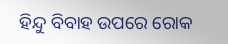ହିନ୍ଦୁ ବିବାହ ଉପରେ ରୋକ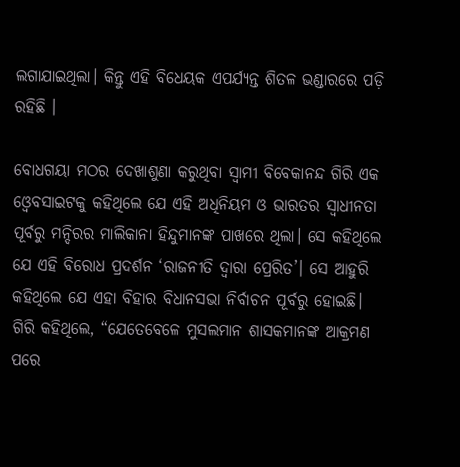ଲଗାଯାଇଥିଲା। କିନ୍ତୁ ଏହି ବିଧେୟକ ଏପର୍ଯ୍ୟନ୍ତ ଶିତଳ ଭଣ୍ଡାରରେ ପଡ଼ି ରହିଛି ।

ବୋଧଗୟା ମଠର ଦେଖାଶୁଣା କରୁଥିବା ସ୍ୱାମୀ ବିବେକାନନ୍ଦ ଗିରି ଏକ ଓ୍ୱେବସାଇଟକୁ କହିଥିଲେ ଯେ ଏହି ଅଧିନିୟମ ଓ ଭାରତର ସ୍ୱାଧୀନତା ପୂର୍ବରୁ ମନ୍ଦିରର ମାଲିକାନା ହିନ୍ଦୁମାନଙ୍କ ପାଖରେ ଥିଲା। ସେ କହିଥିଲେ ଯେ ଏହି ବିରୋଧ ପ୍ରଦର୍ଶନ ‘ରାଜନୀତି ଦ୍ୱାରା ପ୍ରେରିତ’। ସେ ଆହୁରି କହିଥିଲେ ଯେ ଏହା ବିହାର ବିଧାନସଭା ନିର୍ବାଚନ ପୂର୍ବରୁ ହୋଇଛି। ଗିରି କହିଥିଲେ, “ଯେତେବେଳେ ମୁସଲମାନ ଶାସକମାନଙ୍କ ଆକ୍ରମଣ ପରେ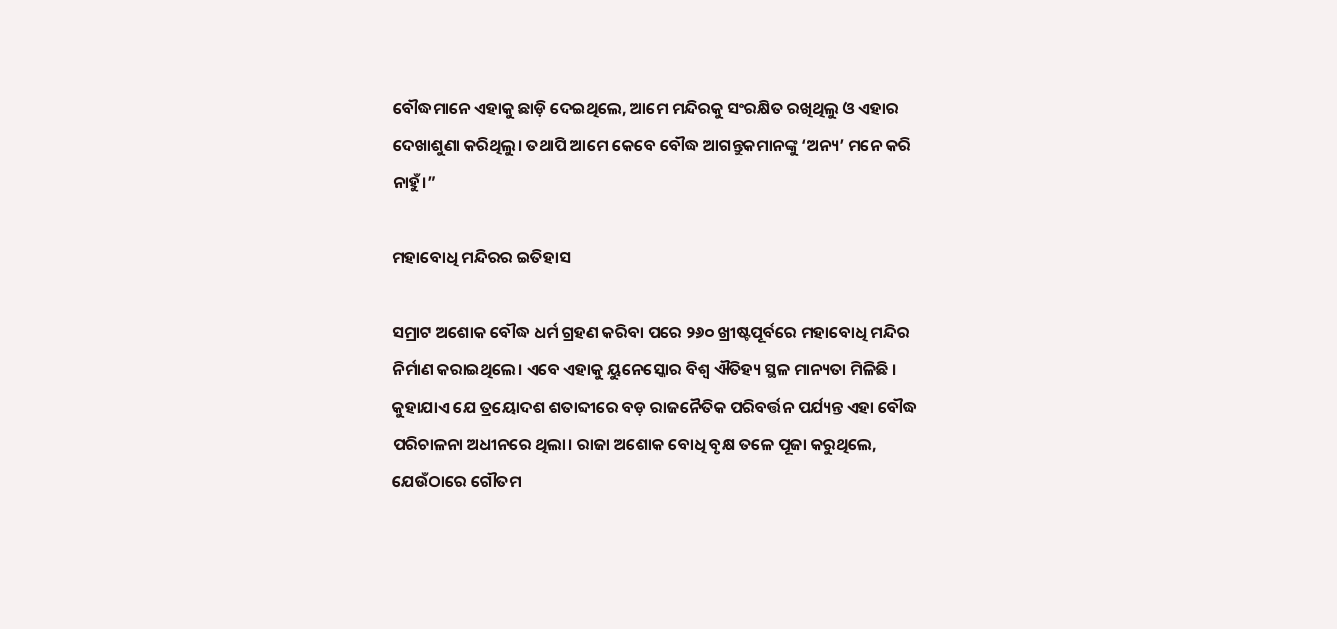ବୌଦ୍ଧମାନେ ଏହାକୁ ଛାଡ଼ି ଦେଇଥିଲେ, ଆମେ ମନ୍ଦିରକୁ ସଂରକ୍ଷିତ ରଖିଥିଲୁ ଓ ଏହାର ଦେଖାଶୁଣା କରିଥିଲୁ। ତଥାପି ଆମେ କେବେ ବୌଦ୍ଧ ଆଗନ୍ତୁକମାନଙ୍କୁ ‘ଅନ୍ୟ’ ମନେ କରି ନାହୁଁ।”

ମହାବୋଧି ମନ୍ଦିରର ଇତିହାସ

ସମ୍ରାଟ ଅଶୋକ ବୌଦ୍ଧ ଧର୍ମ ଗ୍ରହଣ କରିବା ପରେ ୨୬୦ ଖ୍ରୀଷ୍ଟପୂର୍ବରେ ମହାବୋଧି ମନ୍ଦିର ନିର୍ମାଣ କରାଇଥିଲେ। ଏବେ ଏହାକୁ ୟୁନେସ୍କୋର ବିଶ୍ୱ ଐତିହ୍ୟ ସ୍ଥଳ ମାନ୍ୟତା ମିଳିଛି । କୁହାଯାଏ ଯେ ତ୍ରୟୋଦଶ ଶତାବ୍ଦୀରେ ବଡ଼ ରାଜନୈତିକ ପରିବର୍ତ୍ତନ ପର୍ଯ୍ୟନ୍ତ ଏହା ବୌଦ୍ଧ ପରିଚାଳନା ଅଧୀନରେ ଥିଲା। ରାଜା ଅଶୋକ ବୋଧି ବୃକ୍ଷ ତଳେ ପୂଜା କରୁଥିଲେ, ଯେଉଁଠାରେ ଗୌତମ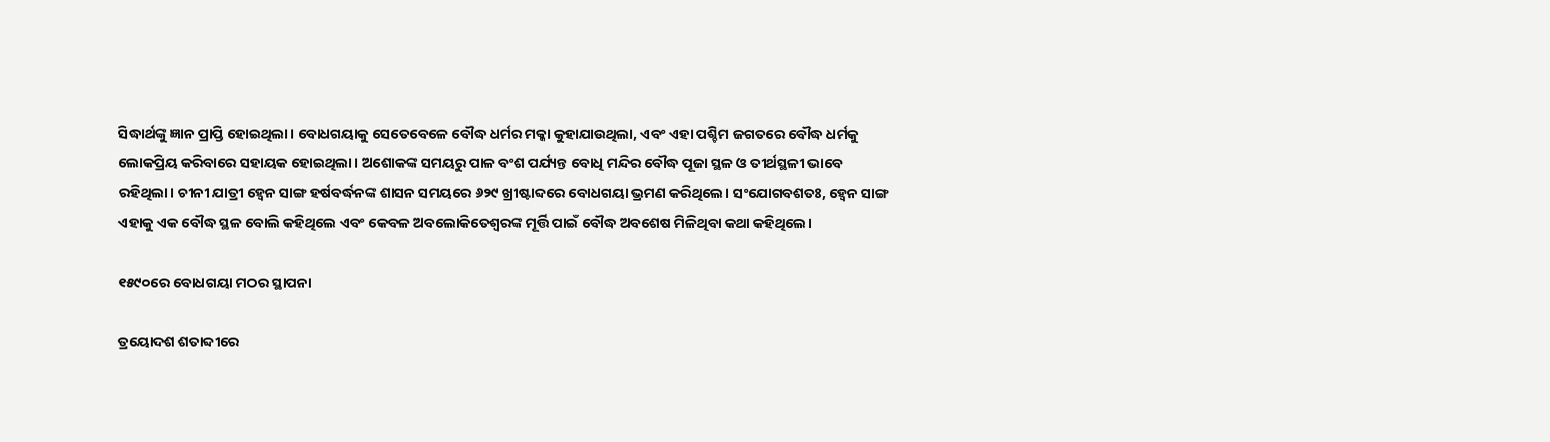ସିଦ୍ଧାର୍ଥଙ୍କୁ ଜ୍ଞାନ ପ୍ରାପ୍ତି ହୋଇଥିଲା। ବୋଧଗୟାକୁ ସେତେବେଳେ ବୌଦ୍ଧ ଧର୍ମର ମକ୍କା କୁହାଯାଉଥିଲା, ଏବଂ ଏହା ପଶ୍ଚିମ ଜଗତରେ ବୌଦ୍ଧ ଧର୍ମକୁ ଲୋକପ୍ରିୟ କରିବାରେ ସହାୟକ ହୋଇଥିଲା। ଅଶୋକଙ୍କ ସମୟରୁ ପାଳ ବଂଶ ପର୍ଯ୍ୟନ୍ତ ବୋଧି ମନ୍ଦିର ବୌଦ୍ଧ ପୂଜା ସ୍ଥଳ ଓ ତୀର୍ଥସ୍ଥଳୀ ଭାବେ ରହିଥିଲା। ଚୀନୀ ଯାତ୍ରୀ ହ୍ୱେନ ସାଙ୍ଗ ହର୍ଷବର୍ଦ୍ଧନଙ୍କ ଶାସନ ସମୟରେ ୬୨୯ ଖ୍ରୀଷ୍ଟାବ୍ଦରେ ବୋଧଗୟା ଭ୍ରମଣ କରିଥିଲେ। ସଂଯୋଗବଶତଃ, ହ୍ୱେନ ସାଙ୍ଗ ଏହାକୁ ଏକ ବୌଦ୍ଧ ସ୍ଥଳ ବୋଲି କହିଥିଲେ ଏବଂ କେବଳ ଅବଲୋକିତେଶ୍ୱରଙ୍କ ମୂର୍ତ୍ତି ପାଇଁ ବୌଦ୍ଧ ଅବଶେଷ ମିଳିଥିବା କଥା କହିଥିଲେ।

୧୫୯୦ରେ ବୋଧଗୟା ମଠର ସ୍ଥାପନା

ତ୍ରୟୋଦଶ ଶତାବ୍ଦୀରେ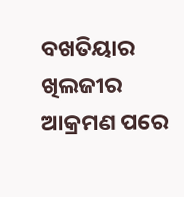ବଖତିୟାର ଖିଲଜୀର ଆକ୍ରମଣ ପରେ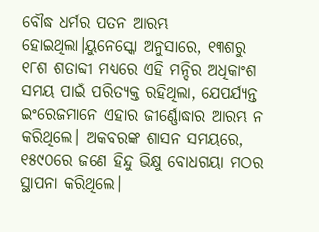ବୌଦ୍ଧ ଧର୍ମର ପତନ ଆରମ୍ଭ ହୋଇଥିଲା।ୟୁନେସ୍କୋ ଅନୁସାରେ, ୧୩ଶରୁ ୧୮ଶ ଶତାବ୍ଦୀ ମଧ୍ୟରେ ଏହି ମନ୍ଦିର ଅଧିକାଂଶ ସମୟ ପାଇଁ ପରିତ୍ୟକ୍ତ ରହିଥିଲା, ଯେପର୍ଯ୍ୟନ୍ତ ଇଂରେଜମାନେ ଏହାର ଜୀର୍ଣ୍ଣୋଦ୍ଧାର ଆରମ୍ଭ ନ କରିଥିଲେ। ଅକବରଙ୍କ ଶାସନ ସମୟରେ, ୧୫୯୦ରେ ଜଣେ ହିନ୍ଦୁ ଭିକ୍ଷୁ ବୋଧଗୟା ମଠର ସ୍ଥାପନା କରିଥିଲେ।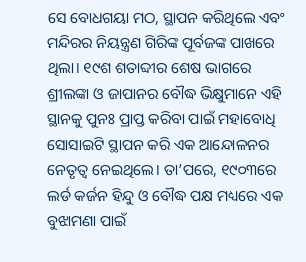ସେ ବୋଧଗୟା ମଠ, ସ୍ଥାପନ କରିଥିଲେ ଏବଂ ମନ୍ଦିରର ନିୟନ୍ତ୍ରଣ ଗିରିଙ୍କ ପୂର୍ବଜଙ୍କ ପାଖରେ ଥିଲା। ୧୯ଶ ଶତାବ୍ଦୀର ଶେଷ ଭାଗରେ ଶ୍ରୀଲଙ୍କା ଓ ଜାପାନର ବୌଦ୍ଧ ଭିକ୍ଷୁମାନେ ଏହି ସ୍ଥାନକୁ ପୁନଃ ପ୍ରାପ୍ତ କରିବା ପାଇଁ ମହାବୋଧି ସୋସାଇଟି ସ୍ଥାପନ କରି ଏକ ଆନ୍ଦୋଳନର ନେତୃତ୍ୱ ନେଇଥିଲେ। ତା’ପରେ, ୧୯୦୩ରେ ଲର୍ଡ କର୍ଜନ ହିନ୍ଦୁ ଓ ବୌଦ୍ଧ ପକ୍ଷ ମଧ୍ୟରେ ଏକ ବୁଝାମଣା ପାଇଁ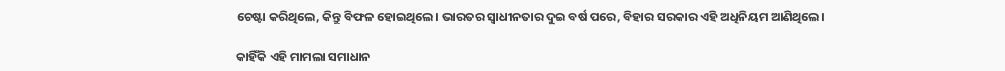ଚେଷ୍ଟା କରିଥିଲେ, କିନ୍ତୁ ବିଫଳ ହୋଇଥିଲେ। ଭାରତର ସ୍ୱାଧୀନତାର ଦୁଇ ବର୍ଷ ପରେ, ବିହାର ସରକାର ଏହି ଅଧିନିୟମ ଆଣିଥିଲେ।

କାହିଁକି ଏହି ମାମଲା ସମାଧାନ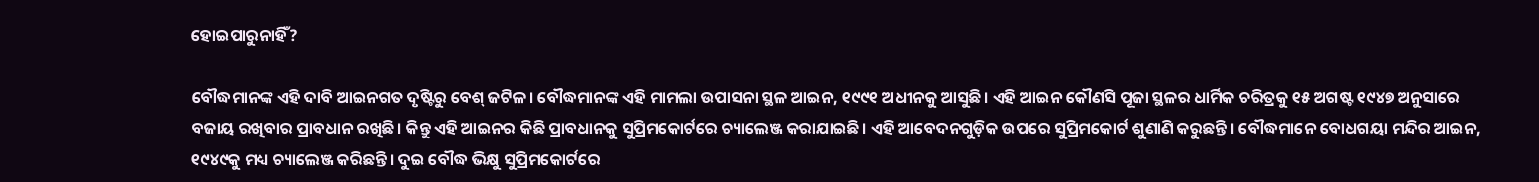ହୋଇପାରୁନାହିଁ?

ବୌଦ୍ଧମାନଙ୍କ ଏହି ଦାବି ଆଇନଗତ ଦୃଷ୍ଟିରୁ ବେଶ୍ ଜଟିଳ। ବୌଦ୍ଧମାନଙ୍କ ଏହି ମାମଲା ଉପାସନା ସ୍ଥଳ ଆଇନ, ୧୯୯୧ ଅଧୀନକୁ ଆସୁଛି। ଏହି ଆଇନ କୌଣସି ପୂଜା ସ୍ଥଳର ଧାର୍ମିକ ଚରିତ୍ରକୁ ୧୫ ଅଗଷ୍ଟ ୧୯୪୭ ଅନୁସାରେ ବଜାୟ ରଖିବାର ପ୍ରାବଧାନ ରଖିଛି। କିନ୍ତୁ ଏହି ଆଇନର କିଛି ପ୍ରାବଧାନକୁ ସୁପ୍ରିମକୋର୍ଟରେ ଚ୍ୟାଲେଞ୍ଜ କରାଯାଇଛି। ଏହି ଆବେଦନଗୁଡ଼ିକ ଉପରେ ସୁପ୍ରିମକୋର୍ଟ ଶୁଣାଣି କରୁଛନ୍ତି। ବୌଦ୍ଧମାନେ ବୋଧଗୟା ମନ୍ଦିର ଆଇନ, ୧୯୪୯କୁ ମଧ୍ୟ ଚ୍ୟାଲେଞ୍ଜ କରିଛନ୍ତି। ଦୁଇ ବୌଦ୍ଧ ଭିକ୍ଷୁ ସୁପ୍ରିମକୋର୍ଟରେ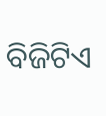ବିଜିଟିଏ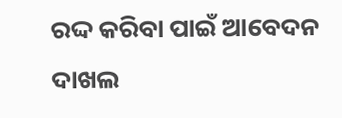ରଦ୍ଦ କରିବା ପାଇଁ ଆବେଦନ ଦାଖଲ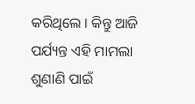କରିଥିଲେ। କିନ୍ତୁ ଆଜି ପର୍ଯ୍ୟନ୍ତ ଏହି ମାମଲା ଶୁଣାଣି ପାଇଁ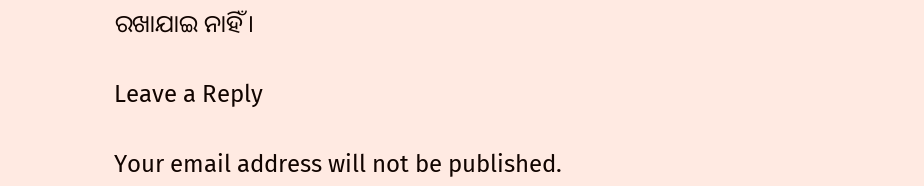ରଖାଯାଇ ନାହିଁ।

Leave a Reply

Your email address will not be published.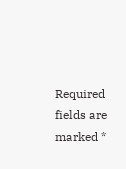Required fields are marked *